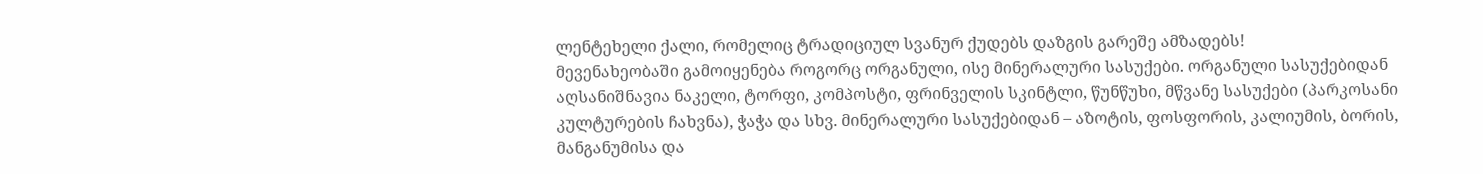ლენტეხელი ქალი, რომელიც ტრადიციულ სვანურ ქუდებს დაზგის გარეშე ამზადებს!
მევენახეობაში გამოიყენება როგორც ორგანული, ისე მინერალური სასუქები. ორგანული სასუქებიდან აღსანიშნავია ნაკელი, ტორფი, კომპოსტი, ფრინველის სკინტლი, წუნწუხი, მწვანე სასუქები (პარკოსანი კულტურების ჩახვნა), ჭაჭა და სხვ. მინერალური სასუქებიდან – აზოტის, ფოსფორის, კალიუმის, ბორის, მანგანუმისა და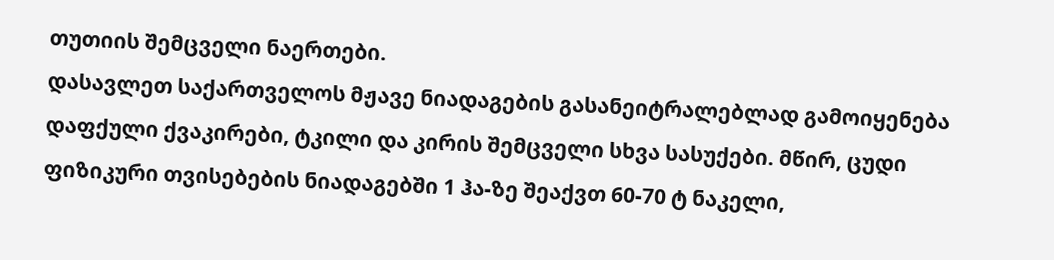თუთიის შემცველი ნაერთები.
დასავლეთ საქართველოს მჟავე ნიადაგების გასანეიტრალებლად გამოიყენება დაფქული ქვაკირები, ტკილი და კირის შემცველი სხვა სასუქები. მწირ, ცუდი ფიზიკური თვისებების ნიადაგებში 1 ჰა-ზე შეაქვთ 60-70 ტ ნაკელი,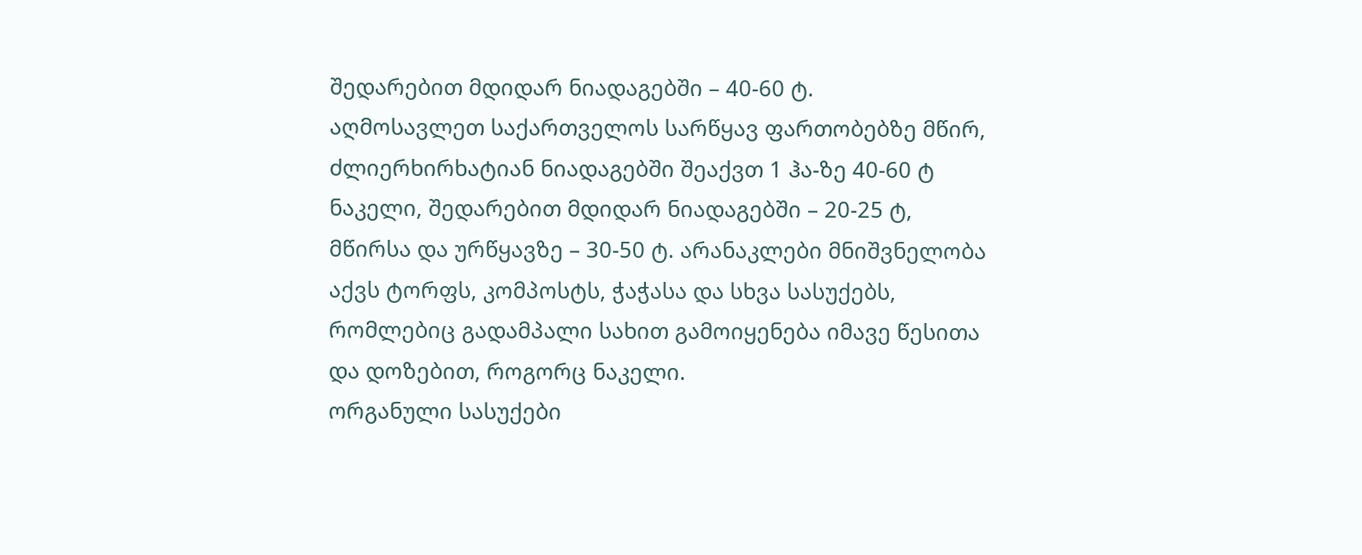შედარებით მდიდარ ნიადაგებში – 40-60 ტ.
აღმოსავლეთ საქართველოს სარწყავ ფართობებზე მწირ, ძლიერხირხატიან ნიადაგებში შეაქვთ 1 ჰა-ზე 40-60 ტ ნაკელი, შედარებით მდიდარ ნიადაგებში – 20-25 ტ, მწირსა და ურწყავზე – 30-50 ტ. არანაკლები მნიშვნელობა აქვს ტორფს, კომპოსტს, ჭაჭასა და სხვა სასუქებს, რომლებიც გადამპალი სახით გამოიყენება იმავე წესითა და დოზებით, როგორც ნაკელი.
ორგანული სასუქები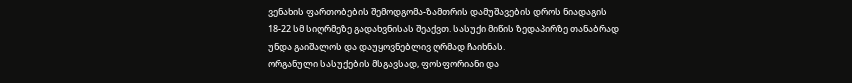ვენახის ფართობების შემოდგომა-ზამთრის დამუშავების დროს ნიადაგის 18-22 სმ სიღრმეზე გადახვნისას შეაქვთ. სასუქი მიწის ზედაპირზე თანაბრად უნდა გაიშალოს და დაუყოვნებლივ ღრმად ჩაიხნას.
ორგანული სასუქების მსგავსად, ფოსფორიანი და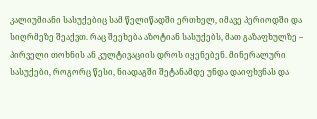კალიუმიანი სასუქებიც სამ წელიწადში ერთხელ, იმავე პერიოდში და სიღრმეზე შეაქვთ. რაც შეეხება აზოტიან სასუქებს, მათ გაზაფხულზე – პირველი თოხნის ან კულტივაციის დროს იყენებენ. მინერალური სასუქები, როგორც წესი, ნიადაგში შეტანამდე უნდა დაიფხვნას და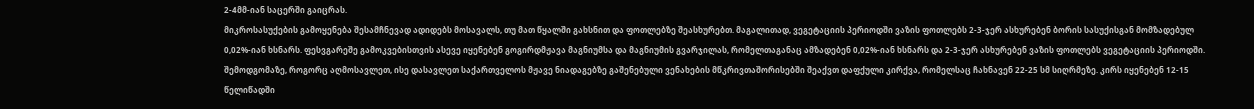2-4მმ-იან საცერში გაიცრას.
მიკროსასუქების გამოყენება შესამჩნევად ადიდებს მოსავალს, თუ მათ წყალში გახსნით და ფოთლებზე შეასხურებთ. მაგალითად, ვეგეტაციის პერიოდში ვაზის ფოთლებს 2-3-ჯერ ასხურებენ ბორის სასუქისგან მომზადებულ 0,02%-იან ხსნარს. ფესვგარეშე გამოკვებისთვის ასევე იყენებენ გოგირდმჟავა მაგნიუმსა და მაგნიუმის გვარჯილას, რომელთაგანაც ამზადებენ 0,02%-იან ხსნარს და 2-3-ჯერ ასხურებენ ვაზის ფოთლებს ვეგეტაციის პერიოდში.
შემოდგომაზე, როგორც აღმოსავლეთ, ისე დასავლეთ საქართველოს მჟავე ნიადაგებზე გაშენებული ვენახების მწკრივთაშორისებში შეაქვთ დაფქული კირქვა, რომელსაც ჩახნავენ 22-25 სმ სიღრმეზე. კირს იყენებენ 12-15 წელიწადში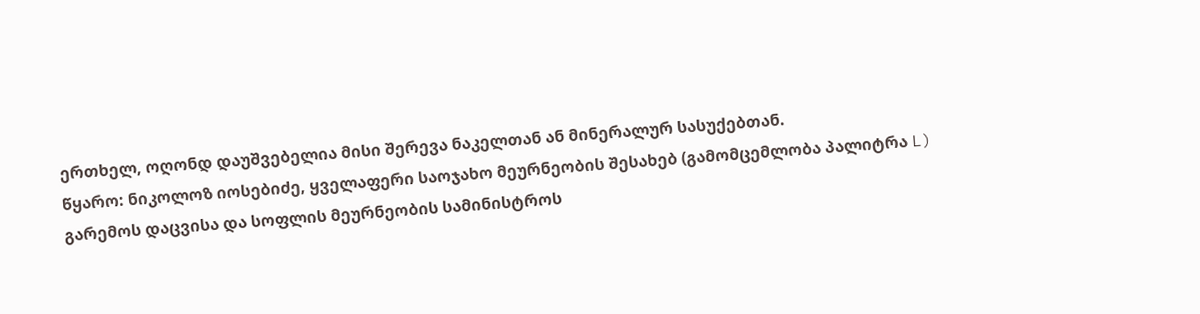ერთხელ, ოღონდ დაუშვებელია მისი შერევა ნაკელთან ან მინერალურ სასუქებთან.
წყარო: ნიკოლოზ იოსებიძე, ყველაფერი საოჯახო მეურნეობის შესახებ (გამომცემლობა პალიტრა L)
გარემოს დაცვისა და სოფლის მეურნეობის სამინისტროს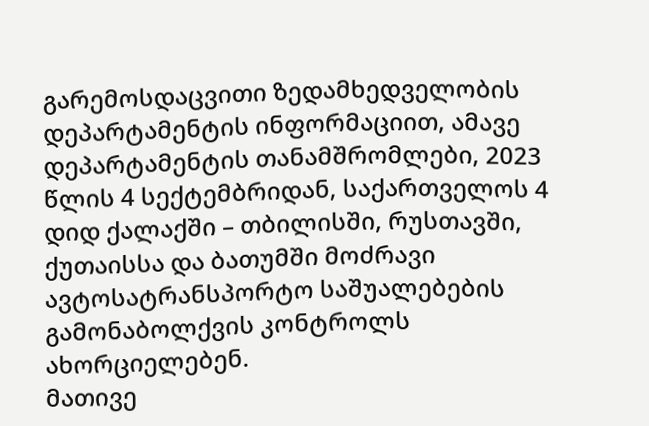გარემოსდაცვითი ზედამხედველობის დეპარტამენტის ინფორმაციით, ამავე დეპარტამენტის თანამშრომლები, 2023 წლის 4 სექტემბრიდან, საქართველოს 4 დიდ ქალაქში – თბილისში, რუსთავში, ქუთაისსა და ბათუმში მოძრავი ავტოსატრანსპორტო საშუალებების გამონაბოლქვის კონტროლს ახორციელებენ.
მათივე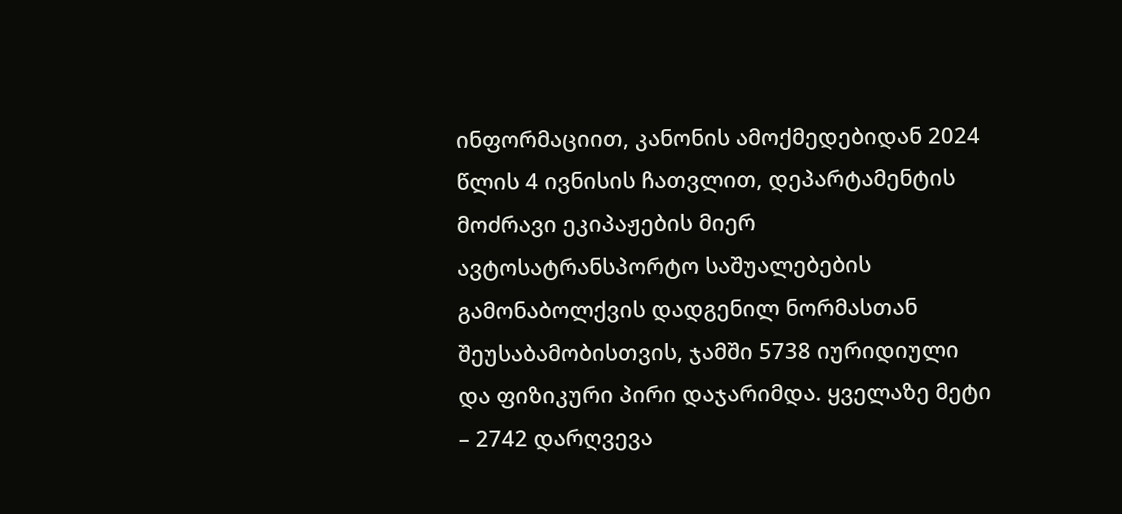ინფორმაციით, კანონის ამოქმედებიდან 2024 წლის 4 ივნისის ჩათვლით, დეპარტამენტის მოძრავი ეკიპაჟების მიერ ავტოსატრანსპორტო საშუალებების გამონაბოლქვის დადგენილ ნორმასთან შეუსაბამობისთვის, ჯამში 5738 იურიდიული და ფიზიკური პირი დაჯარიმდა. ყველაზე მეტი – 2742 დარღვევა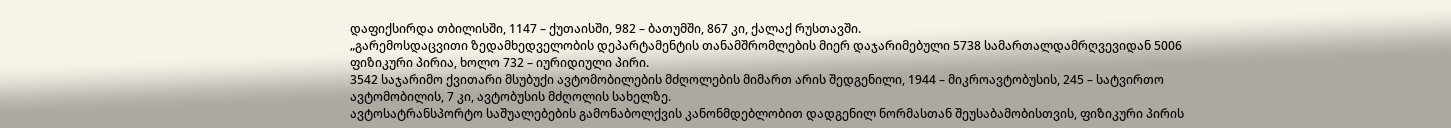დაფიქსირდა თბილისში, 1147 – ქუთაისში, 982 – ბათუმში, 867 კი, ქალაქ რუსთავში.
„გარემოსდაცვითი ზედამხედველობის დეპარტამენტის თანამშრომლების მიერ დაჯარიმებული 5738 სამართალდამრღვევიდან 5006 ფიზიკური პირია, ხოლო 732 – იურიდიული პირი.
3542 საჯარიმო ქვითარი მსუბუქი ავტომობილების მძღოლების მიმართ არის შედგენილი, 1944 – მიკროავტობუსის, 245 – სატვირთო ავტომობილის, 7 კი, ავტობუსის მძღოლის სახელზე.
ავტოსატრანსპორტო საშუალებების გამონაბოლქვის კანონმდებლობით დადგენილ ნორმასთან შეუსაბამობისთვის, ფიზიკური პირის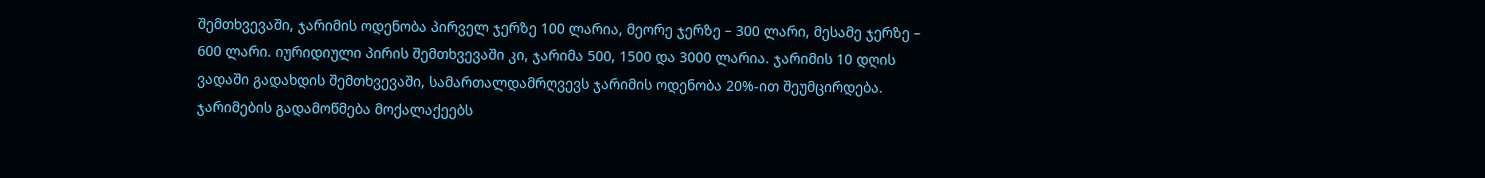შემთხვევაში, ჯარიმის ოდენობა პირველ ჯერზე 100 ლარია, მეორე ჯერზე – 300 ლარი, მესამე ჯერზე – 600 ლარი. იურიდიული პირის შემთხვევაში კი, ჯარიმა 500, 1500 და 3000 ლარია. ჯარიმის 10 დღის ვადაში გადახდის შემთხვევაში, სამართალდამრღვევს ჯარიმის ოდენობა 20%-ით შეუმცირდება.
ჯარიმების გადამოწმება მოქალაქეებს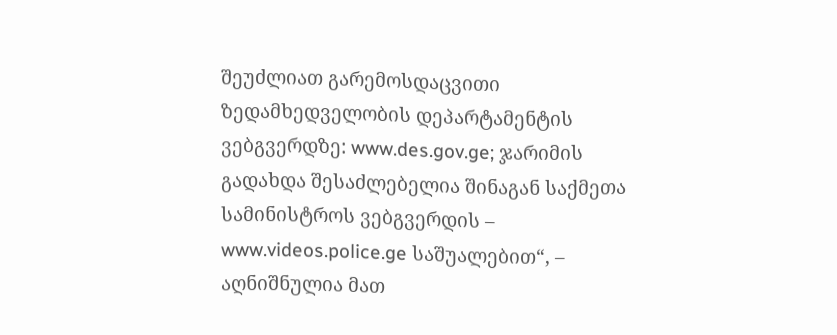შეუძლიათ გარემოსდაცვითი ზედამხედველობის დეპარტამენტის ვებგვერდზე: www.des.gov.ge; ჯარიმის გადახდა შესაძლებელია შინაგან საქმეთა სამინისტროს ვებგვერდის – www.videos.police.ge საშუალებით“, – აღნიშნულია მათ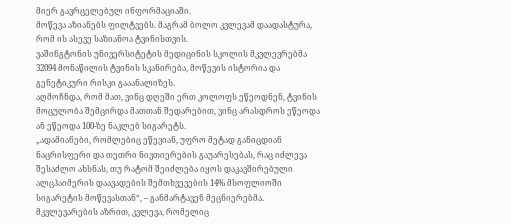მიერ გავრცელებულ ინფორმაციაში.
მოწევა აზიანებს ფილტვებს. მაგრამ ბოლო კვლევამ დაადასტურა, რომ ის ასევე საზიანოა ტვინისთვის.
ვაშინგტონის უნივერსიტეტის მედიცინის სკოლის მკვლევრებმა 32094 მონაწილის ტვინის სკანირება, მოწევის ისტორია და გენეტიკური რისკი გააანალიზეს.
აღმოჩნდა, რომ მათ, ვინც დღეში ერთ კოლოფს ეწეოდნენ, ტვინის მოცულობა შემცირდა მათთან შედარებით, ვინც არასდროს ეწეოდა ან ეწეოდა 100-ზე ნაკლებ სიგარეტს.
„ადამიანები, რომლებიც ეწევიან, უფრო მეტად განიცდიან ნაცრისფერი და თეთრი ნივთიერების გაუარესებას, რაც იძლევა შესაძლო ახსნას, თუ რატომ შეიძლება იყოს დაკავშირებული ალცჰაიმერის დაავადების შემთხვევების 14% მსოფლიოში სიგარეტის მოწევასთან“, – განმარტავენ მეცნიერებმა.
მკვლევარების აზრით, კვლევა, რომელიც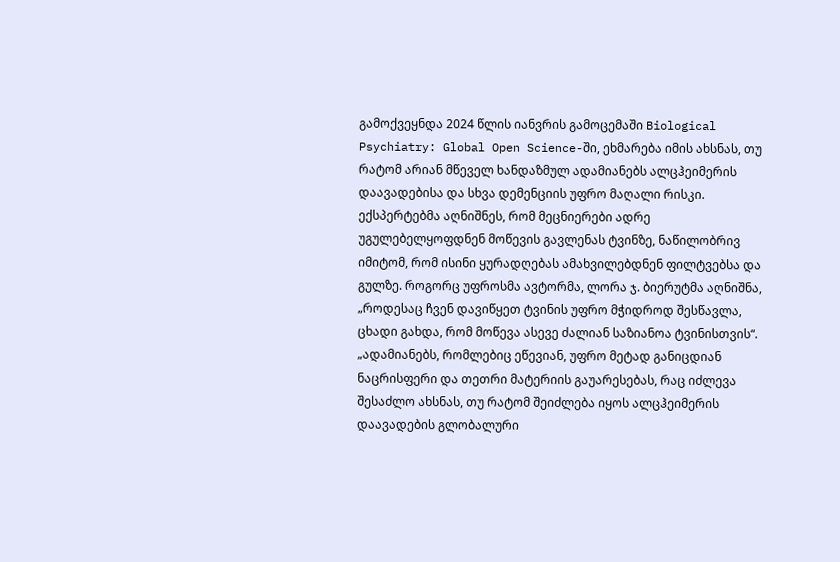გამოქვეყნდა 2024 წლის იანვრის გამოცემაში Biological Psychiatry: Global Open Science-ში, ეხმარება იმის ახსნას, თუ რატომ არიან მწეველ ხანდაზმულ ადამიანებს ალცჰეიმერის დაავადებისა და სხვა დემენციის უფრო მაღალი რისკი.
ექსპერტებმა აღნიშნეს, რომ მეცნიერები ადრე უგულებელყოფდნენ მოწევის გავლენას ტვინზე, ნაწილობრივ იმიტომ, რომ ისინი ყურადღებას ამახვილებდნენ ფილტვებსა და გულზე. როგორც უფროსმა ავტორმა, ლორა ჯ. ბიერუტმა აღნიშნა, „როდესაც ჩვენ დავიწყეთ ტვინის უფრო მჭიდროდ შესწავლა, ცხადი გახდა, რომ მოწევა ასევე ძალიან საზიანოა ტვინისთვის“.
„ადამიანებს, რომლებიც ეწევიან, უფრო მეტად განიცდიან ნაცრისფერი და თეთრი მატერიის გაუარესებას, რაც იძლევა შესაძლო ახსნას, თუ რატომ შეიძლება იყოს ალცჰეიმერის დაავადების გლობალური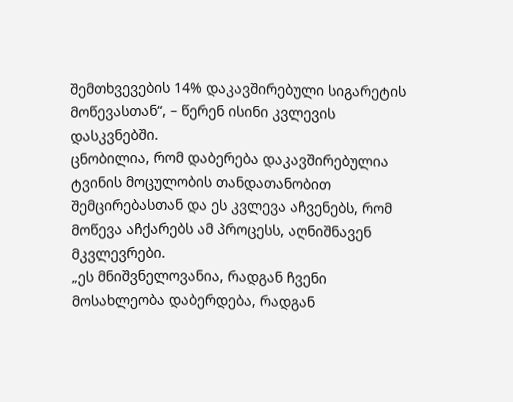შემთხვევების 14% დაკავშირებული სიგარეტის მოწევასთან“, – წერენ ისინი კვლევის დასკვნებში.
ცნობილია, რომ დაბერება დაკავშირებულია ტვინის მოცულობის თანდათანობით შემცირებასთან და ეს კვლევა აჩვენებს, რომ მოწევა აჩქარებს ამ პროცესს, აღნიშნავენ მკვლევრები.
„ეს მნიშვნელოვანია, რადგან ჩვენი მოსახლეობა დაბერდება, რადგან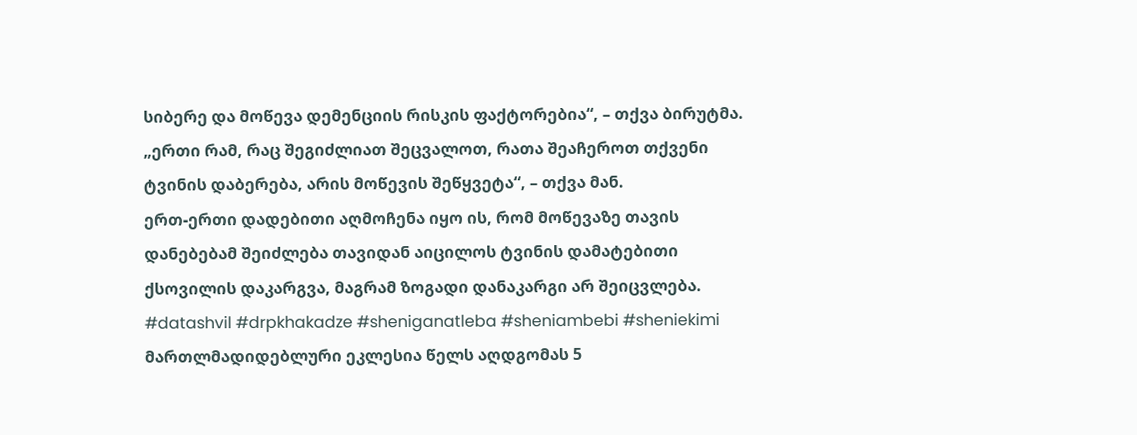სიბერე და მოწევა დემენციის რისკის ფაქტორებია“, – თქვა ბირუტმა.
„ერთი რამ, რაც შეგიძლიათ შეცვალოთ, რათა შეაჩეროთ თქვენი ტვინის დაბერება, არის მოწევის შეწყვეტა“, – თქვა მან.
ერთ-ერთი დადებითი აღმოჩენა იყო ის, რომ მოწევაზე თავის დანებებამ შეიძლება თავიდან აიცილოს ტვინის დამატებითი ქსოვილის დაკარგვა, მაგრამ ზოგადი დანაკარგი არ შეიცვლება.
#datashvil #drpkhakadze #sheniganatleba #sheniambebi #sheniekimi
მართლმადიდებლური ეკლესია წელს აღდგომას 5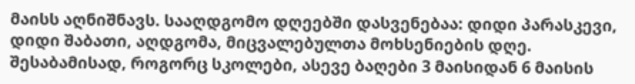მაისს აღნიშნავს. სააღდგომო დღეებში დასვენებაა: დიდი პარასკევი, დიდი შაბათი, აღდგომა, მიცვალებულთა მოხსენიების დღე.
შესაბამისად, როგორც სკოლები, ასევე ბაღები 3 მაისიდან 6 მაისის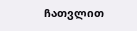ჩათვლით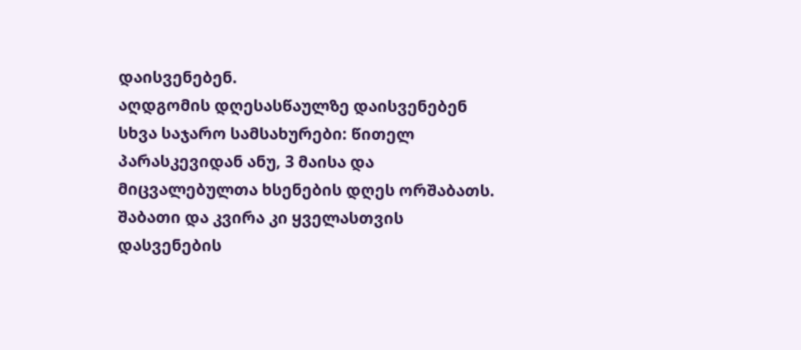დაისვენებენ.
აღდგომის დღესასწაულზე დაისვენებენ სხვა საჯარო სამსახურები: წითელ პარასკევიდან ანუ, 3 მაისა და მიცვალებულთა ხსენების დღეს ორშაბათს. შაბათი და კვირა კი ყველასთვის დასვენების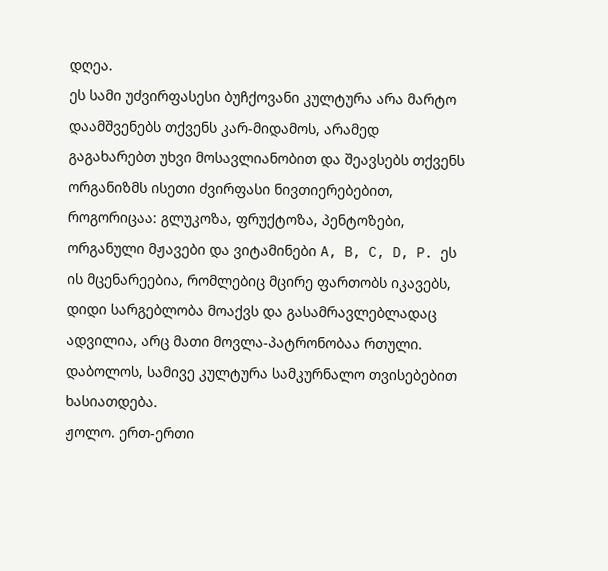დღეა.
ეს სამი უძვირფასესი ბუჩქოვანი კულტურა არა მარტო დაამშვენებს თქვენს კარ-მიდამოს, არამედ გაგახარებთ უხვი მოსავლიანობით და შეავსებს თქვენს ორგანიზმს ისეთი ძვირფასი ნივთიერებებით, როგორიცაა: გლუკოზა, ფრუქტოზა, პენტოზები, ორგანული მჟავები და ვიტამინები A, B, C, D, P. ეს ის მცენარეებია, რომლებიც მცირე ფართობს იკავებს, დიდი სარგებლობა მოაქვს და გასამრავლებლადაც ადვილია, არც მათი მოვლა-პატრონობაა რთული. დაბოლოს, სამივე კულტურა სამკურნალო თვისებებით ხასიათდება.
ჟოლო. ერთ-ერთი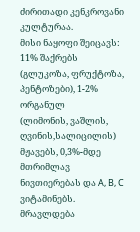ძირითადი კენკროვანი კულტურაა.
მისი ნაყოფი შეიცავს: 11% შაქრებს
(გლუკოზა, ფრუქტოზა, პენტოზები), 1-2% ორგანულ
(ლიმონის, ვაშლის, ღვინის,სალიცილის)
მჟავებს, 0,3%-მდე მთრიმლავ ნივთიერებას და A, B, C ვიტამინებს.
მრავლდება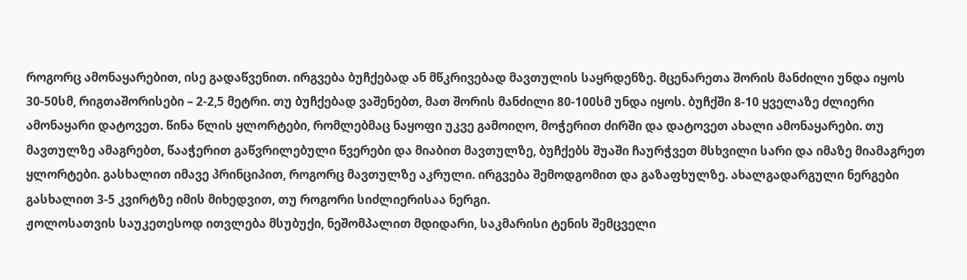როგორც ამონაყარებით, ისე გადაწვენით. ირგვება ბუჩქებად ან მწკრივებად მავთულის საყრდენზე. მცენარეთა შორის მანძილი უნდა იყოს 30-50სმ, რიგთაშორისები – 2-2,5 მეტრი. თუ ბუჩქებად ვაშენებთ, მათ შორის მანძილი 80-100სმ უნდა იყოს. ბუჩქში 8-10 ყველაზე ძლიერი ამონაყარი დატოვეთ. წინა წლის ყლორტები, რომლებმაც ნაყოფი უკვე გამოიღო, მოჭერით ძირში და დატოვეთ ახალი ამონაყარები. თუ მავთულზე ამაგრებთ, წააჭერით გაწვრილებული წვერები და მიაბით მავთულზე, ბუჩქებს შუაში ჩაურჭვეთ მსხვილი სარი და იმაზე მიამაგრეთ ყლორტები. გასხალით იმავე პრინციპით, როგორც მავთულზე აკრული. ირგვება შემოდგომით და გაზაფხულზე. ახალგადარგული ნერგები გასხალით 3-5 კვირტზე იმის მიხედვით, თუ როგორი სიძლიერისაა ნერგი.
ჟოლოსათვის საუკეთესოდ ითვლება მსუბუქი, ნეშომპალით მდიდარი, საკმარისი ტენის შემცველი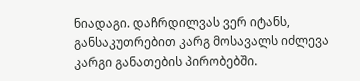ნიადაგი. დაჩრდილვას ვერ იტანს, განსაკუთრებით კარგ მოსავალს იძლევა კარგი განათების პირობებში.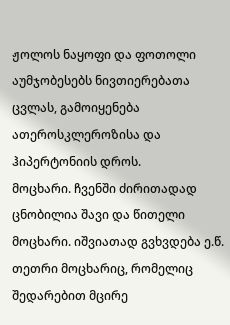ჟოლოს ნაყოფი და ფოთოლი აუმჯობესებს ნივთიერებათა ცვლას, გამოიყენება ათეროსკლეროზისა და ჰიპერტონიის დროს.
მოცხარი. ჩვენში ძირითადად ცნობილია შავი და წითელი მოცხარი. იშვიათად გვხვდება ე.წ. თეთრი მოცხარიც, რომელიც შედარებით მცირე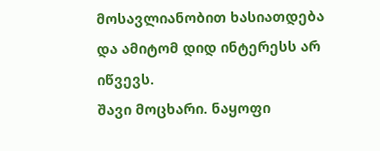მოსავლიანობით ხასიათდება და ამიტომ დიდ ინტერესს არ იწვევს.
შავი მოცხარი. ნაყოფი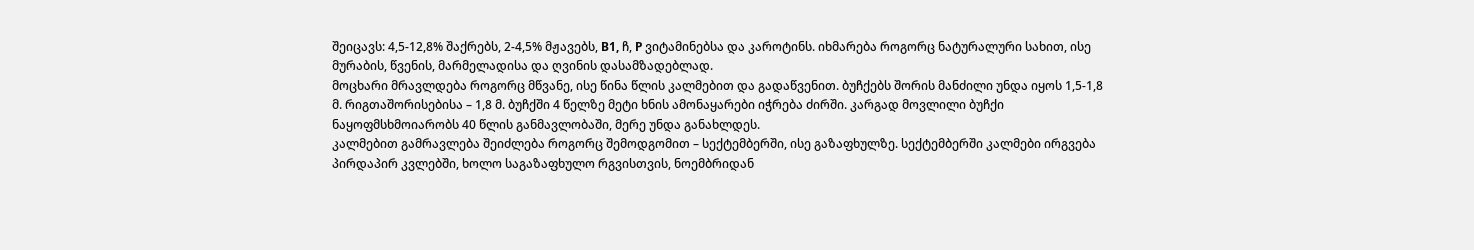შეიცავს: 4,5-12,8% შაქრებს, 2-4,5% მჟავებს, B1, ჩ, P ვიტამინებსა და კაროტინს. იხმარება როგორც ნატურალური სახით, ისე მურაბის, წვენის, მარმელადისა და ღვინის დასამზადებლად.
მოცხარი მრავლდება როგორც მწვანე, ისე წინა წლის კალმებით და გადაწვენით. ბუჩქებს შორის მანძილი უნდა იყოს 1,5-1,8 მ. რიგთაშორისებისა – 1,8 მ. ბუჩქში 4 წელზე მეტი ხნის ამონაყარები იჭრება ძირში. კარგად მოვლილი ბუჩქი ნაყოფმსხმოიარობს 40 წლის განმავლობაში, მერე უნდა განახლდეს.
კალმებით გამრავლება შეიძლება როგორც შემოდგომით – სექტემბერში, ისე გაზაფხულზე. სექტემბერში კალმები ირგვება პირდაპირ კვლებში, ხოლო საგაზაფხულო რგვისთვის, ნოემბრიდან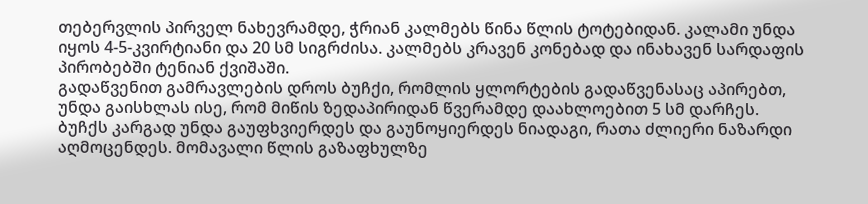თებერვლის პირველ ნახევრამდე, ჭრიან კალმებს წინა წლის ტოტებიდან. კალამი უნდა იყოს 4-5-კვირტიანი და 20 სმ სიგრძისა. კალმებს კრავენ კონებად და ინახავენ სარდაფის პირობებში ტენიან ქვიშაში.
გადაწვენით გამრავლების დროს ბუჩქი, რომლის ყლორტების გადაწვენასაც აპირებთ, უნდა გაისხლას ისე, რომ მიწის ზედაპირიდან წვერამდე დაახლოებით 5 სმ დარჩეს. ბუჩქს კარგად უნდა გაუფხვიერდეს და გაუნოყიერდეს ნიადაგი, რათა ძლიერი ნაზარდი აღმოცენდეს. მომავალი წლის გაზაფხულზე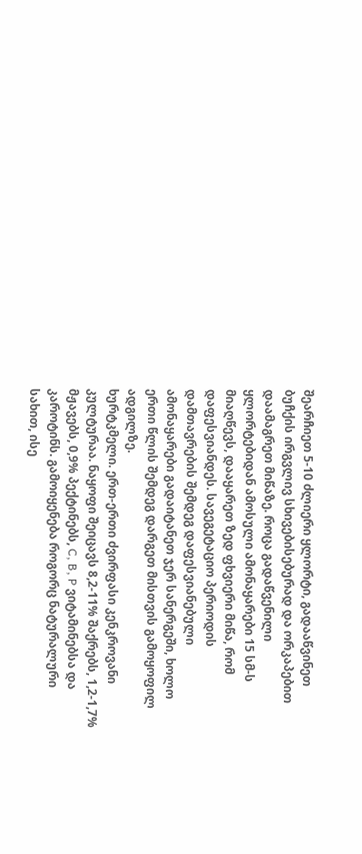შეარჩიეთ 5-10 ძლიერი ყლორტი, გადააწვინეთ ბუჩქის ირგვლივ სხივებისებურად და ორკაპებით დაამაგრეთ მიწაზე. როცა გადაწვენილი ყლორტებიდან ამოსული ამონაყარები 15 სმ-ს მიაღწევს, დააყარეთ ზედ ფხვიერი მიწა, რომ დაფესვიანდეს. სავეგეტაციო პერიოდის დამთავრების შემდეგ დაფესვიანებული ამონაყარები გადაიტანეთ ჯერ სანერგეში, ხოლო ერთი წლის შემდეგ დარგეთ მისთვის გამოყოფილ ადგილზე.
ხურტკმელი. ერთ-ერთი ძვირფასი კენკროვანი კულტურაა. ნაყოფი შეიცავს 8,2-11% შაქრებს, 1,2-1,7% მჟავებს, 0,9% პექტინებს, C, B, P ვიტამინებსა და კაროტინს. გამოიყენება როგორც ნატურალური სახით, ისე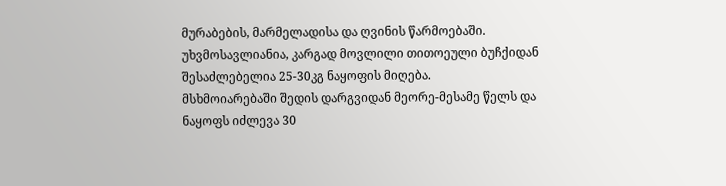მურაბების, მარმელადისა და ღვინის წარმოებაში.
უხვმოსავლიანია, კარგად მოვლილი თითოეული ბუჩქიდან შესაძლებელია 25-30კგ ნაყოფის მიღება.
მსხმოიარებაში შედის დარგვიდან მეორე-მესამე წელს და ნაყოფს იძლევა 30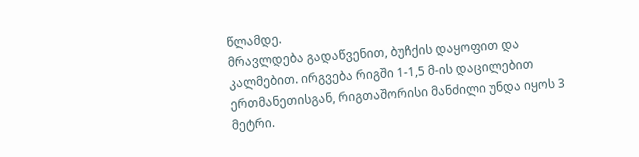წლამდე.
მრავლდება გადაწვენით, ბუჩქის დაყოფით და კალმებით. ირგვება რიგში 1-1,5 მ-ის დაცილებით ერთმანეთისგან, რიგთაშორისი მანძილი უნდა იყოს 3 მეტრი.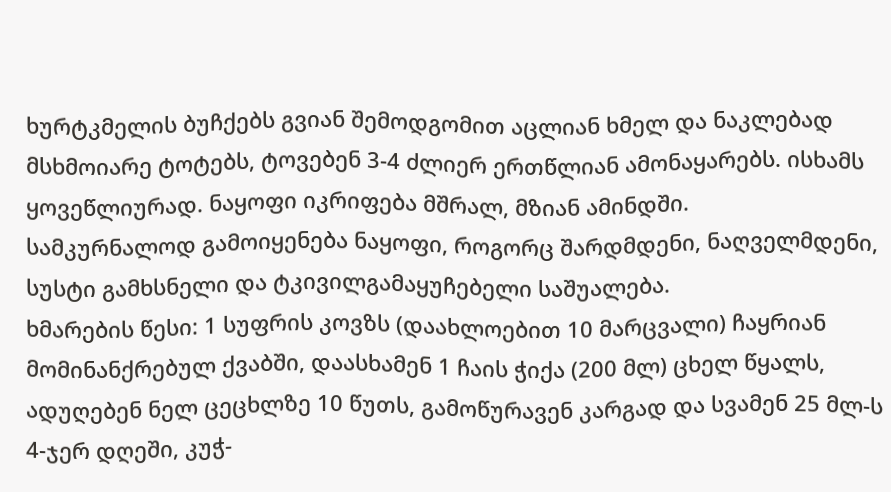ხურტკმელის ბუჩქებს გვიან შემოდგომით აცლიან ხმელ და ნაკლებად მსხმოიარე ტოტებს, ტოვებენ 3-4 ძლიერ ერთწლიან ამონაყარებს. ისხამს ყოვეწლიურად. ნაყოფი იკრიფება მშრალ, მზიან ამინდში.
სამკურნალოდ გამოიყენება ნაყოფი, როგორც შარდმდენი, ნაღველმდენი, სუსტი გამხსნელი და ტკივილგამაყუჩებელი საშუალება.
ხმარების წესი: 1 სუფრის კოვზს (დაახლოებით 10 მარცვალი) ჩაყრიან მომინანქრებულ ქვაბში, დაასხამენ 1 ჩაის ჭიქა (200 მლ) ცხელ წყალს, ადუღებენ ნელ ცეცხლზე 10 წუთს, გამოწურავენ კარგად და სვამენ 25 მლ-ს 4-ჯერ დღეში, კუჭ-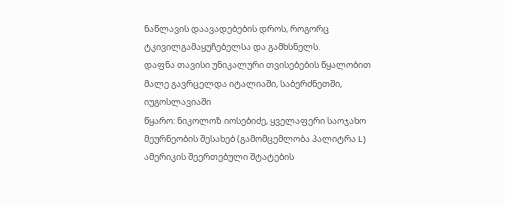ნაწლავის დაავადებების დროს, როგორც ტკივილგამაყუჩებელსა და გამხსნელს.
დაფნა თავისი უნიკალური თვისებების წყალობით მალე გავრცელდა იტალიაში, საბერძნეთში, იუგოსლავიაში
წყარო: ნიკოლოზ იოსებიძე, ყველაფერი საოჯახო მეურნეობის შესახებ (გამომცემლობა პალიტრა L)
ამერიკის შეერთებული შტატების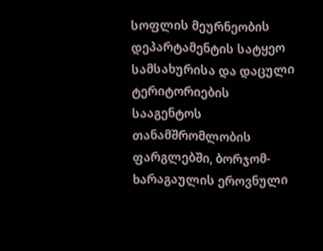სოფლის მეურნეობის დეპარტამენტის სატყეო სამსახურისა და დაცული ტერიტორიების სააგენტოს თანამშრომლობის ფარგლებში, ბორჯომ-ხარაგაულის ეროვნული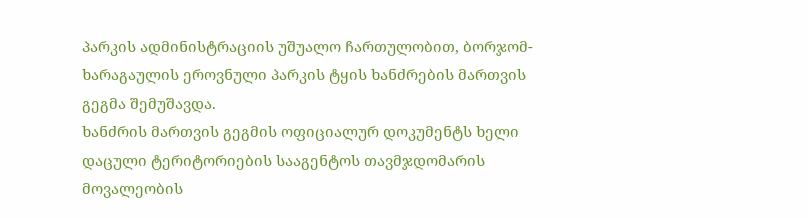პარკის ადმინისტრაციის უშუალო ჩართულობით, ბორჯომ-ხარაგაულის ეროვნული პარკის ტყის ხანძრების მართვის გეგმა შემუშავდა.
ხანძრის მართვის გეგმის ოფიციალურ დოკუმენტს ხელი დაცული ტერიტორიების სააგენტოს თავმჯდომარის მოვალეობის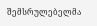შემსრულებელმა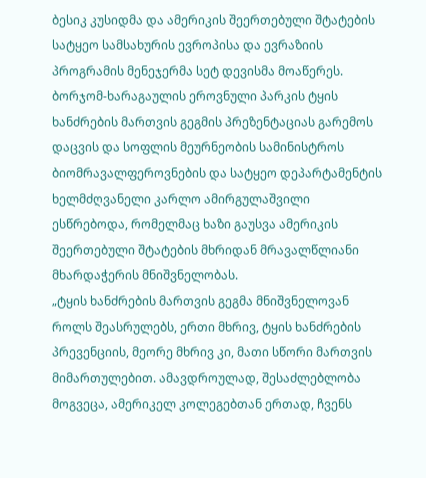ბესიკ კუსიდმა და ამერიკის შეერთებული შტატების სატყეო სამსახურის ევროპისა და ევრაზიის პროგრამის მენეჯერმა სეტ დევისმა მოაწერეს.
ბორჯომ-ხარაგაულის ეროვნული პარკის ტყის ხანძრების მართვის გეგმის პრეზენტაციას გარემოს დაცვის და სოფლის მეურნეობის სამინისტროს ბიომრავალფეროვნების და სატყეო დეპარტამენტის ხელმძღვანელი კარლო ამირგულაშვილი ესწრებოდა, რომელმაც ხაზი გაუსვა ამერიკის შეერთებული შტატების მხრიდან მრავალწლიანი მხარდაჭერის მნიშვნელობას.
„ტყის ხანძრების მართვის გეგმა მნიშვნელოვან როლს შეასრულებს, ერთი მხრივ, ტყის ხანძრების პრევენციის, მეორე მხრივ კი, მათი სწორი მართვის მიმართულებით. ამავდროულად, შესაძლებლობა მოგვეცა, ამერიკელ კოლეგებთან ერთად, ჩვენს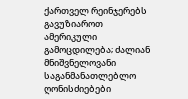ქართველ რეინჯერებს გავუზიაროთ ამერიკული გამოცდილება; ძალიან მნიშვნელოვანი საგანმანათლებლო ღონისძიებები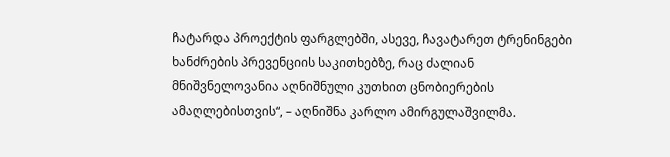ჩატარდა პროექტის ფარგლებში, ასევე, ჩავატარეთ ტრენინგები ხანძრების პრევენციის საკითხებზე, რაც ძალიან მნიშვნელოვანია აღნიშნული კუთხით ცნობიერების ამაღლებისთვის“, – აღნიშნა კარლო ამირგულაშვილმა.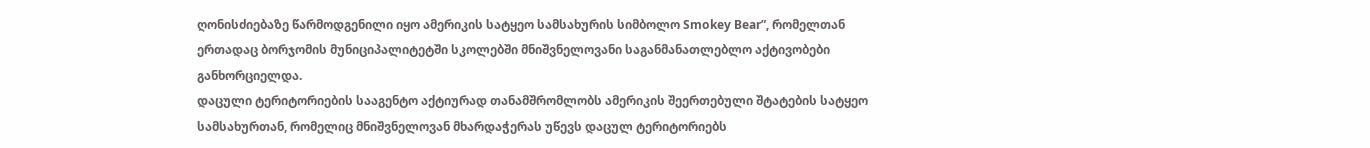ღონისძიებაზე წარმოდგენილი იყო ამერიკის სატყეო სამსახურის სიმბოლო Smokey Bear”, რომელთან ერთადაც ბორჯომის მუნიციპალიტეტში სკოლებში მნიშვნელოვანი საგანმანათლებლო აქტივობები განხორციელდა.
დაცული ტერიტორიების სააგენტო აქტიურად თანამშრომლობს ამერიკის შეერთებული შტატების სატყეო სამსახურთან, რომელიც მნიშვნელოვან მხარდაჭერას უწევს დაცულ ტერიტორიებს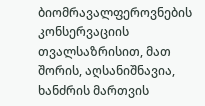ბიომრავალფეროვნების კონსერვაციის თვალსაზრისით, მათ შორის, აღსანიშნავია, ხანძრის მართვის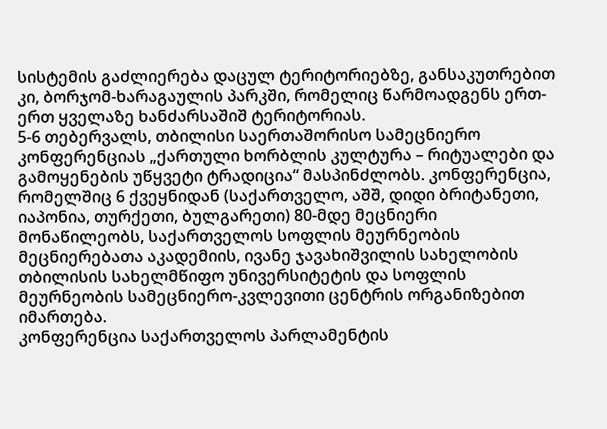სისტემის გაძლიერება დაცულ ტერიტორიებზე, განსაკუთრებით კი, ბორჯომ-ხარაგაულის პარკში, რომელიც წარმოადგენს ერთ-ერთ ყველაზე ხანძარსაშიშ ტერიტორიას.
5-6 თებერვალს, თბილისი საერთაშორისო სამეცნიერო კონფერენციას „ქართული ხორბლის კულტურა – რიტუალები და გამოყენების უწყვეტი ტრადიცია“ მასპინძლობს. კონფერენცია, რომელშიც 6 ქვეყნიდან (საქართველო, აშშ, დიდი ბრიტანეთი, იაპონია, თურქეთი, ბულგარეთი) 80-მდე მეცნიერი მონაწილეობს, საქართველოს სოფლის მეურნეობის მეცნიერებათა აკადემიის, ივანე ჯავახიშვილის სახელობის თბილისის სახელმწიფო უნივერსიტეტის და სოფლის მეურნეობის სამეცნიერო-კვლევითი ცენტრის ორგანიზებით იმართება.
კონფერენცია საქართველოს პარლამენტის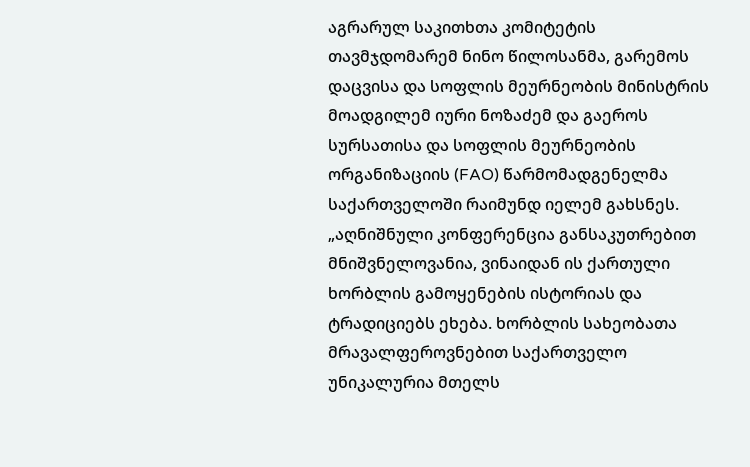აგრარულ საკითხთა კომიტეტის თავმჯდომარემ ნინო წილოსანმა, გარემოს დაცვისა და სოფლის მეურნეობის მინისტრის მოადგილემ იური ნოზაძემ და გაეროს სურსათისა და სოფლის მეურნეობის ორგანიზაციის (FAO) წარმომადგენელმა საქართველოში რაიმუნდ იელემ გახსნეს.
„აღნიშნული კონფერენცია განსაკუთრებით მნიშვნელოვანია, ვინაიდან ის ქართული ხორბლის გამოყენების ისტორიას და ტრადიციებს ეხება. ხორბლის სახეობათა მრავალფეროვნებით საქართველო უნიკალურია მთელს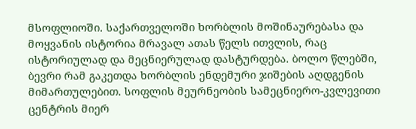მსოფლიოში. საქართველოში ხორბლის მოშინაურებასა და მოყვანის ისტორია მრავალ ათას წელს ითვლის, რაც ისტორიულად და მეცნიერულად დასტურდება. ბოლო წლებში, ბევრი რამ გაკეთდა ხორბლის ენდემური ჯიშების აღდგენის მიმართულებით. სოფლის მეურნეობის სამეცნიერო-კვლევითი ცენტრის მიერ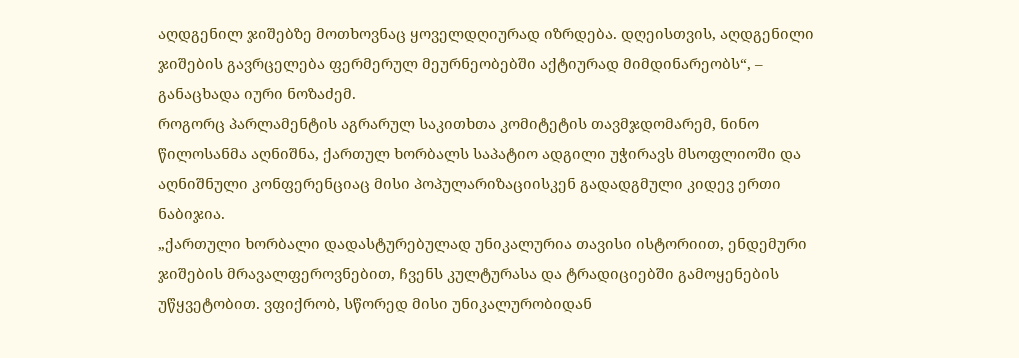აღდგენილ ჯიშებზე მოთხოვნაც ყოველდღიურად იზრდება. დღეისთვის, აღდგენილი ჯიშების გავრცელება ფერმერულ მეურნეობებში აქტიურად მიმდინარეობს“, – განაცხადა იური ნოზაძემ.
როგორც პარლამენტის აგრარულ საკითხთა კომიტეტის თავმჯდომარემ, ნინო წილოსანმა აღნიშნა, ქართულ ხორბალს საპატიო ადგილი უჭირავს მსოფლიოში და აღნიშნული კონფერენციაც მისი პოპულარიზაციისკენ გადადგმული კიდევ ერთი ნაბიჯია.
„ქართული ხორბალი დადასტურებულად უნიკალურია თავისი ისტორიით, ენდემური ჯიშების მრავალფეროვნებით, ჩვენს კულტურასა და ტრადიციებში გამოყენების უწყვეტობით. ვფიქრობ, სწორედ მისი უნიკალურობიდან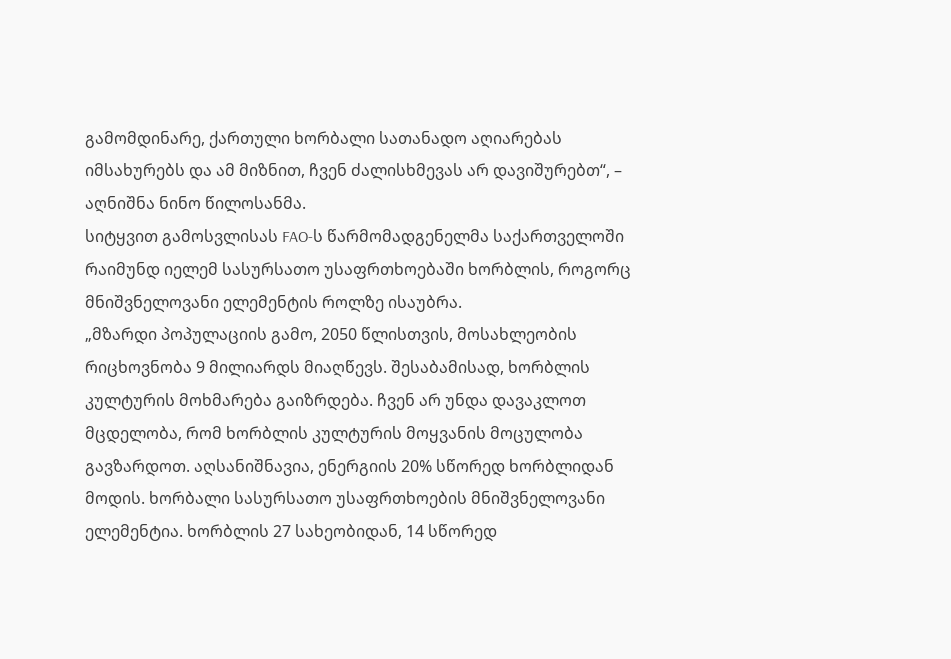გამომდინარე, ქართული ხორბალი სათანადო აღიარებას იმსახურებს და ამ მიზნით, ჩვენ ძალისხმევას არ დავიშურებთ“, – აღნიშნა ნინო წილოსანმა.
სიტყვით გამოსვლისას FAO-ს წარმომადგენელმა საქართველოში რაიმუნდ იელემ სასურსათო უსაფრთხოებაში ხორბლის, როგორც მნიშვნელოვანი ელემენტის როლზე ისაუბრა.
„მზარდი პოპულაციის გამო, 2050 წლისთვის, მოსახლეობის რიცხოვნობა 9 მილიარდს მიაღწევს. შესაბამისად, ხორბლის კულტურის მოხმარება გაიზრდება. ჩვენ არ უნდა დავაკლოთ მცდელობა, რომ ხორბლის კულტურის მოყვანის მოცულობა გავზარდოთ. აღსანიშნავია, ენერგიის 20% სწორედ ხორბლიდან მოდის. ხორბალი სასურსათო უსაფრთხოების მნიშვნელოვანი ელემენტია. ხორბლის 27 სახეობიდან, 14 სწორედ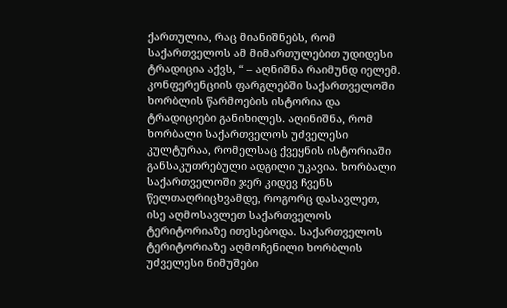ქართულია, რაც მიანიშნებს, რომ საქართველოს ამ მიმართულებით უდიდესი ტრადიცია აქვს, “ – აღნიშნა რაიმუნდ იელემ.
კონფერენციის ფარგლებში საქართველოში ხორბლის წარმოების ისტორია და ტრადიციები განიხილეს. აღინიშნა, რომ ხორბალი საქართველოს უძველესი კულტურაა, რომელსაც ქვეყნის ისტორიაში განსაკუთრებული ადგილი უკავია. ხორბალი საქართველოში ჯერ კიდევ ჩვენს წელთაღრიცხვამდე, როგორც დასავლეთ, ისე აღმოსავლეთ საქართველოს ტერიტორიაზე ითესებოდა. საქართველოს ტერიტორიაზე აღმოჩენილი ხორბლის უძველესი ნიმუშები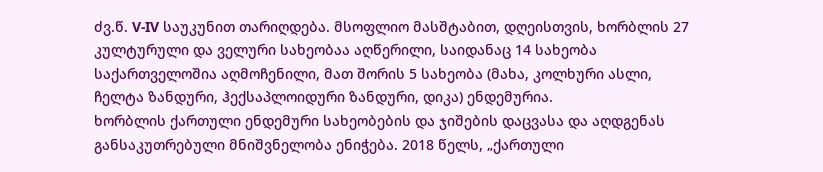ძვ.წ. V-IV საუკუნით თარიღდება. მსოფლიო მასშტაბით, დღეისთვის, ხორბლის 27 კულტურული და ველური სახეობაა აღწერილი, საიდანაც 14 სახეობა საქართველოშია აღმოჩენილი, მათ შორის 5 სახეობა (მახა, კოლხური ასლი, ჩელტა ზანდური, ჰექსაპლოიდური ზანდური, დიკა) ენდემურია.
ხორბლის ქართული ენდემური სახეობების და ჯიშების დაცვასა და აღდგენას განსაკუთრებული მნიშვნელობა ენიჭება. 2018 წელს, „ქართული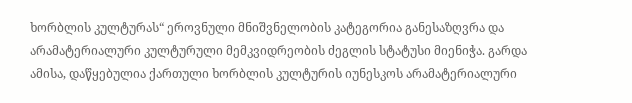ხორბლის კულტურას“ ეროვნული მნიშვნელობის კატეგორია განესაზღვრა და არამატერიალური კულტურული მემკვიდრეობის ძეგლის სტატუსი მიენიჭა. გარდა ამისა, დაწყებულია ქართული ხორბლის კულტურის იუნესკოს არამატერიალური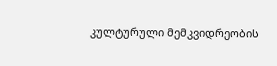კულტურული მემკვიდრეობის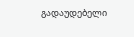გადაუდებელი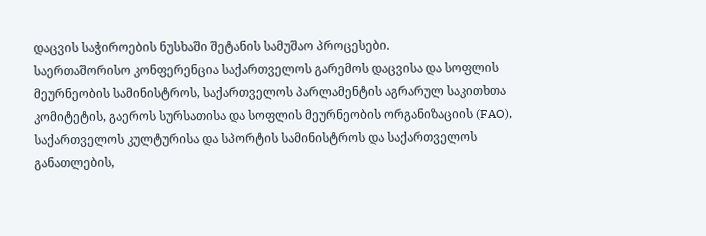დაცვის საჭიროების ნუსხაში შეტანის სამუშაო პროცესები.
საერთაშორისო კონფერენცია საქართველოს გარემოს დაცვისა და სოფლის მეურნეობის სამინისტროს, საქართველოს პარლამენტის აგრარულ საკითხთა კომიტეტის, გაეროს სურსათისა და სოფლის მეურნეობის ორგანიზაციის (FAO), საქართველოს კულტურისა და სპორტის სამინისტროს და საქართველოს განათლების,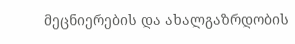მეცნიერების და ახალგაზრდობის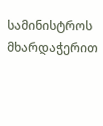სამინისტროს მხარდაჭერით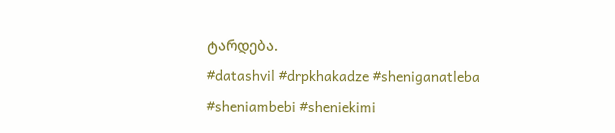ტარდება.
#datashvil #drpkhakadze #sheniganatleba #sheniambebi #sheniekimi